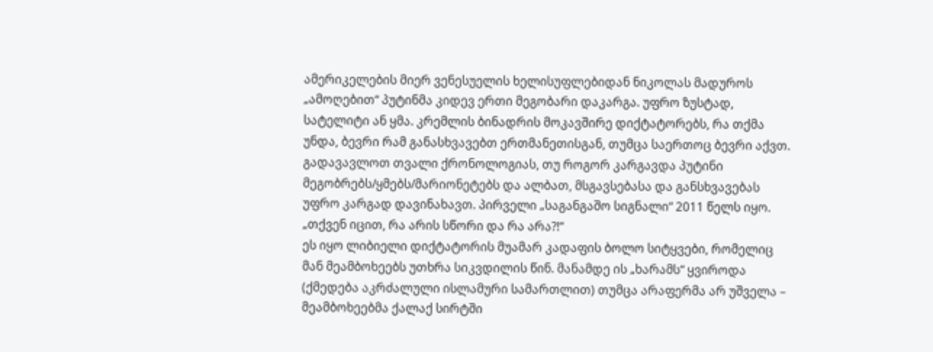ამერიკელების მიერ ვენესუელის ხელისუფლებიდან ნიკოლას მადუროს „ამოღებით“ პუტინმა კიდევ ერთი მეგობარი დაკარგა. უფრო ზუსტად, სატელიტი ან ყმა. კრემლის ბინადრის მოკავშირე დიქტატორებს, რა თქმა უნდა, ბევრი რამ განასხვავებთ ერთმანეთისგან, თუმცა საერთოც ბევრი აქვთ. გადავავლოთ თვალი ქრონოლოგიას, თუ როგორ კარგავდა პუტინი მეგობრებს/ყმებს/მარიონეტებს და ალბათ, მსგავსებასა და განსხვავებას უფრო კარგად დავინახავთ. პირველი „საგანგაშო სიგნალი“ 2011 წელს იყო.
„თქვენ იცით, რა არის სწორი და რა არა?!“
ეს იყო ლიბიელი დიქტატორის მუამარ კადაფის ბოლო სიტყვები, რომელიც მან მეამბოხეებს უთხრა სიკვდილის წინ. მანამდე ის „ხარამს“ ყვიროდა (ქმედება აკრძალული ისლამური სამართლით) თუმცა არაფერმა არ უშველა – მეამბოხეებმა ქალაქ სირტში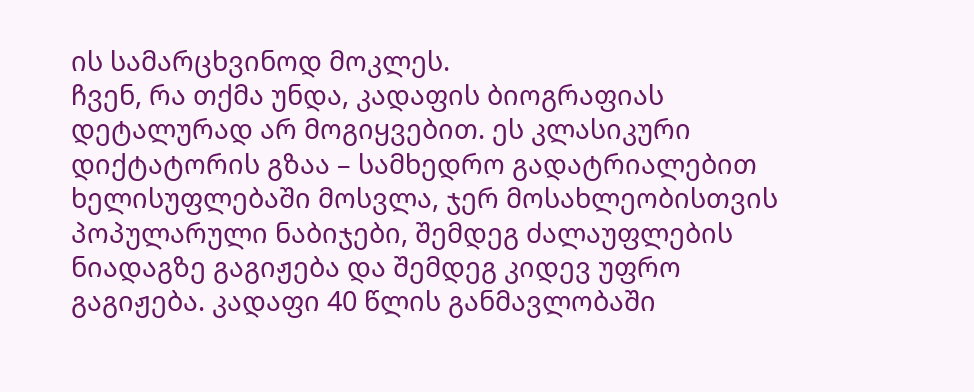ის სამარცხვინოდ მოკლეს.
ჩვენ, რა თქმა უნდა, კადაფის ბიოგრაფიას დეტალურად არ მოგიყვებით. ეს კლასიკური დიქტატორის გზაა – სამხედრო გადატრიალებით ხელისუფლებაში მოსვლა, ჯერ მოსახლეობისთვის პოპულარული ნაბიჯები, შემდეგ ძალაუფლების ნიადაგზე გაგიჟება და შემდეგ კიდევ უფრო გაგიჟება. კადაფი 40 წლის განმავლობაში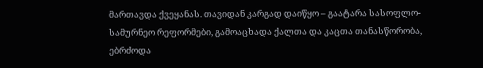მართავდა ქვეყანას. თავიდან კარგად დაიწყო – გაატარა სასოფლო-სამურნეო რეფორმები, გამოაცხადა ქალთა და კაცთა თანასწორობა, ებრძოდა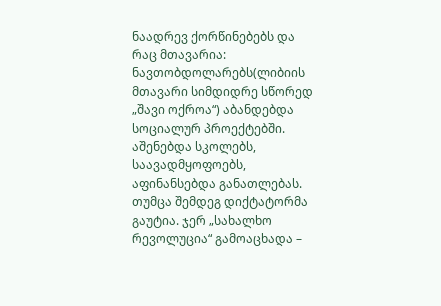ნაადრევ ქორწინებებს და რაც მთავარია: ნავთობდოლარებს(ლიბიის მთავარი სიმდიდრე სწორედ „შავი ოქროა“) აბანდებდა სოციალურ პროექტებში. აშენებდა სკოლებს, საავადმყოფოებს, აფინანსებდა განათლებას.
თუმცა შემდეგ დიქტატორმა გაუტია. ჯერ „სახალხო რევოლუცია“ გამოაცხადა –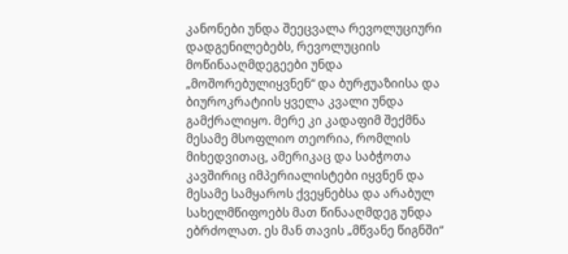კანონები უნდა შეეცვალა რევოლუციური დადგენილებებს, რევოლუციის მოწინააღმდეგეები უნდა „მოშორებულიყვნენ“ და ბურჟუაზიისა და ბიუროკრატიის ყველა კვალი უნდა გამქრალიყო. მერე კი კადაფიმ შექმნა მესამე მსოფლიო თეორია, რომლის მიხედვითაც, ამერიკაც და საბჭოთა კავშირიც იმპერიალისტები იყვნენ და მესამე სამყაროს ქვეყნებსა და არაბულ სახელმწიფოებს მათ წინააღმდეგ უნდა ებრძოლათ. ეს მან თავის „მწვანე წიგნში“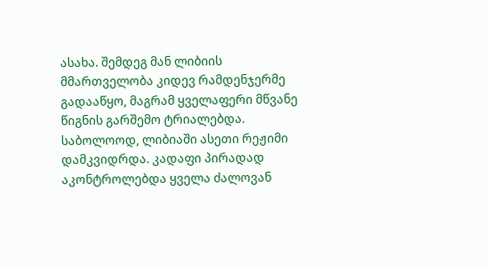ასახა. შემდეგ მან ლიბიის მმართველობა კიდევ რამდენჯერმე გადააწყო, მაგრამ ყველაფერი მწვანე წიგნის გარშემო ტრიალებდა.
საბოლოოდ, ლიბიაში ასეთი რეჟიმი დამკვიდრდა. კადაფი პირადად აკონტროლებდა ყველა ძალოვან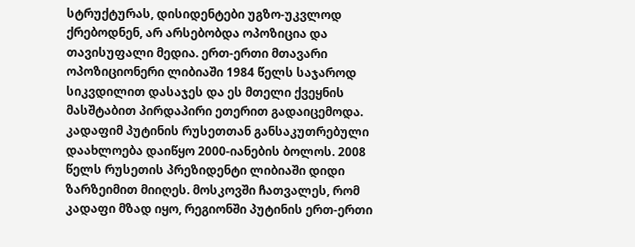სტრუქტურას, დისიდენტები უგზო-უკვლოდ ქრებოდნენ, არ არსებობდა ოპოზიცია და თავისუფალი მედია. ერთ-ერთი მთავარი ოპოზიციონერი ლიბიაში 1984 წელს საჯაროდ სიკვდილით დასაჯეს და ეს მთელი ქვეყნის მასშტაბით პირდაპირი ეთერით გადაიცემოდა.
კადაფიმ პუტინის რუსეთთან განსაკუთრებული დაახლოება დაიწყო 2000-იანების ბოლოს. 2008 წელს რუსეთის პრეზიდენტი ლიბიაში დიდი ზარზეიმით მიიღეს. მოსკოვში ჩათვალეს, რომ კადაფი მზად იყო, რეგიონში პუტინის ერთ-ერთი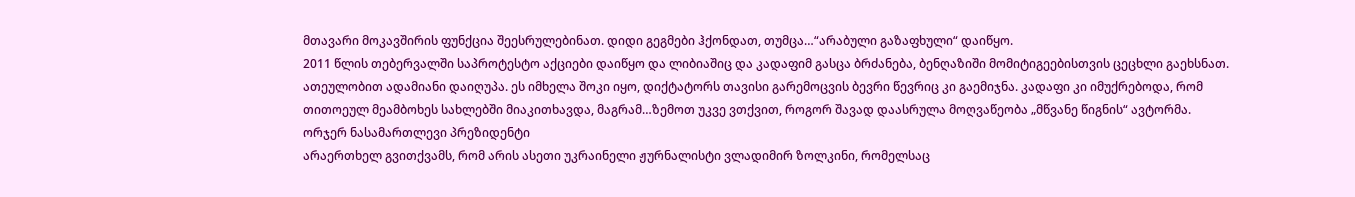მთავარი მოკავშირის ფუნქცია შეესრულებინათ. დიდი გეგმები ჰქონდათ, თუმცა…“არაბული გაზაფხული“ დაიწყო.
2011 წლის თებერვალში საპროტესტო აქციები დაიწყო და ლიბიაშიც და კადაფიმ გასცა ბრძანება, ბენღაზიში მომიტიგეებისთვის ცეცხლი გაეხსნათ. ათეულობით ადამიანი დაიღუპა. ეს იმხელა შოკი იყო, დიქტატორს თავისი გარემოცვის ბევრი წევრიც კი გაემიჯნა. კადაფი კი იმუქრებოდა, რომ თითოეულ მეამბოხეს სახლებში მიაკითხავდა, მაგრამ…ზემოთ უკვე ვთქვით, როგორ შავად დაასრულა მოღვაწეობა „მწვანე წიგნის“ ავტორმა.
ორჯერ ნასამართლევი პრეზიდენტი
არაერთხელ გვითქვამს, რომ არის ასეთი უკრაინელი ჟურნალისტი ვლადიმირ ზოლკინი, რომელსაც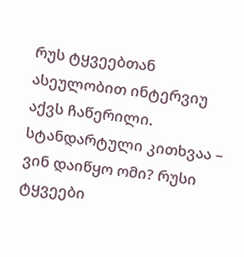რუს ტყვეებთან ასეულობით ინტერვიუ აქვს ჩაწერილი. სტანდარტული კითხვაა – ვინ დაიწყო ომი? რუსი ტყვეები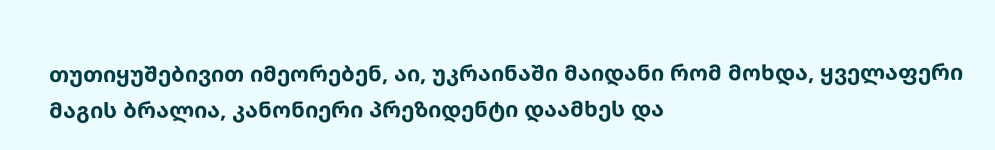თუთიყუშებივით იმეორებენ, აი, უკრაინაში მაიდანი რომ მოხდა, ყველაფერი მაგის ბრალია, კანონიერი პრეზიდენტი დაამხეს და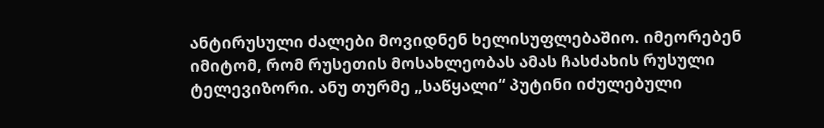ანტირუსული ძალები მოვიდნენ ხელისუფლებაშიო. იმეორებენ იმიტომ, რომ რუსეთის მოსახლეობას ამას ჩასძახის რუსული ტელევიზორი. ანუ თურმე „საწყალი“ პუტინი იძულებული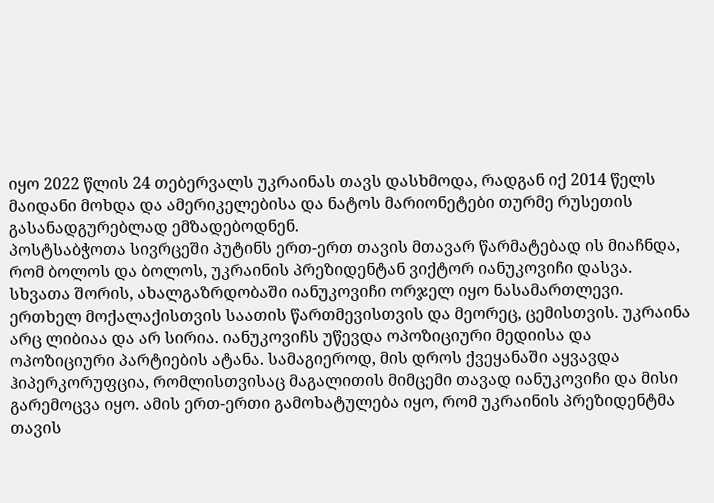იყო 2022 წლის 24 თებერვალს უკრაინას თავს დასხმოდა, რადგან იქ 2014 წელს მაიდანი მოხდა და ამერიკელებისა და ნატოს მარიონეტები თურმე რუსეთის გასანადგურებლად ემზადებოდნენ.
პოსტსაბჭოთა სივრცეში პუტინს ერთ-ერთ თავის მთავარ წარმატებად ის მიაჩნდა, რომ ბოლოს და ბოლოს, უკრაინის პრეზიდენტან ვიქტორ იანუკოვიჩი დასვა. სხვათა შორის, ახალგაზრდობაში იანუკოვიჩი ორჯელ იყო ნასამართლევი. ერთხელ მოქალაქისთვის საათის წართმევისთვის და მეორეც, ცემისთვის. უკრაინა არც ლიბიაა და არ სირია. იანუკოვიჩს უწევდა ოპოზიციური მედიისა და ოპოზიციური პარტიების ატანა. სამაგიეროდ, მის დროს ქვეყანაში აყვავდა ჰიპერკორუფცია, რომლისთვისაც მაგალითის მიმცემი თავად იანუკოვიჩი და მისი გარემოცვა იყო. ამის ერთ-ერთი გამოხატულება იყო, რომ უკრაინის პრეზიდენტმა თავის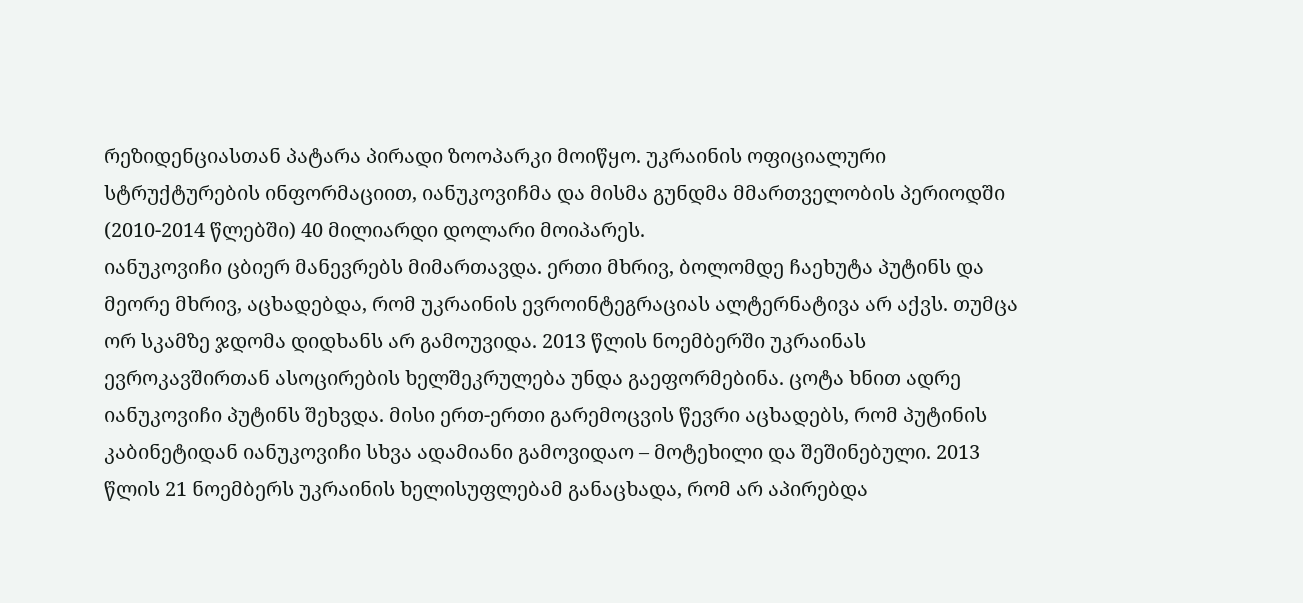რეზიდენციასთან პატარა პირადი ზოოპარკი მოიწყო. უკრაინის ოფიციალური სტრუქტურების ინფორმაციით, იანუკოვიჩმა და მისმა გუნდმა მმართველობის პერიოდში (2010-2014 წლებში) 40 მილიარდი დოლარი მოიპარეს.
იანუკოვიჩი ცბიერ მანევრებს მიმართავდა. ერთი მხრივ, ბოლომდე ჩაეხუტა პუტინს და მეორე მხრივ, აცხადებდა, რომ უკრაინის ევროინტეგრაციას ალტერნატივა არ აქვს. თუმცა ორ სკამზე ჯდომა დიდხანს არ გამოუვიდა. 2013 წლის ნოემბერში უკრაინას ევროკავშირთან ასოცირების ხელშეკრულება უნდა გაეფორმებინა. ცოტა ხნით ადრე იანუკოვიჩი პუტინს შეხვდა. მისი ერთ-ერთი გარემოცვის წევრი აცხადებს, რომ პუტინის კაბინეტიდან იანუკოვიჩი სხვა ადამიანი გამოვიდაო – მოტეხილი და შეშინებული. 2013 წლის 21 ნოემბერს უკრაინის ხელისუფლებამ განაცხადა, რომ არ აპირებდა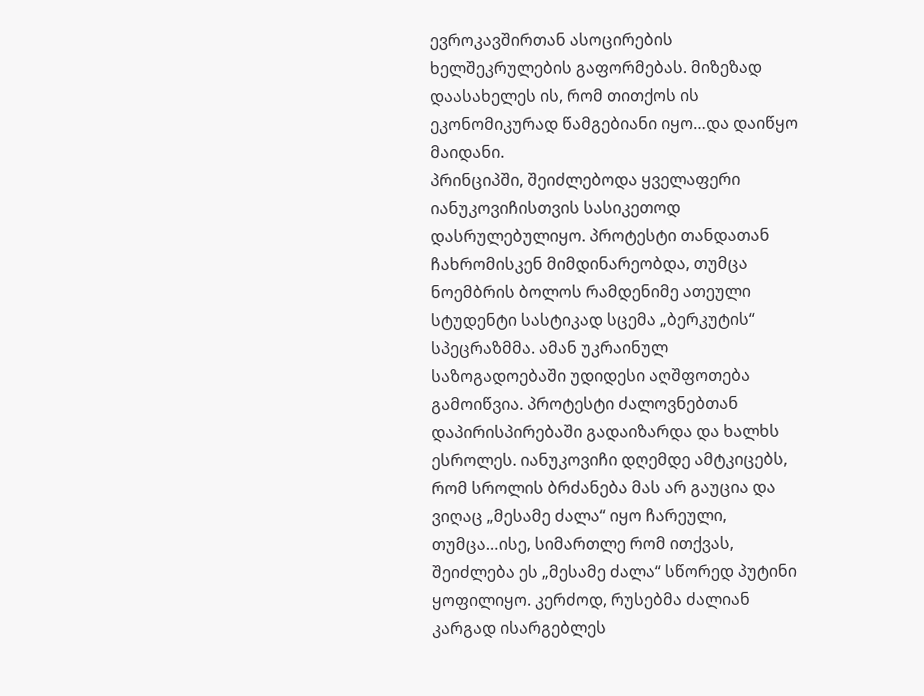ევროკავშირთან ასოცირების ხელშეკრულების გაფორმებას. მიზეზად დაასახელეს ის, რომ თითქოს ის ეკონომიკურად წამგებიანი იყო…და დაიწყო მაიდანი.
პრინციპში, შეიძლებოდა ყველაფერი იანუკოვიჩისთვის სასიკეთოდ დასრულებულიყო. პროტესტი თანდათან ჩახრომისკენ მიმდინარეობდა, თუმცა ნოემბრის ბოლოს რამდენიმე ათეული სტუდენტი სასტიკად სცემა „ბერკუტის“ სპეცრაზმმა. ამან უკრაინულ საზოგადოებაში უდიდესი აღშფოთება გამოიწვია. პროტესტი ძალოვნებთან დაპირისპირებაში გადაიზარდა და ხალხს ესროლეს. იანუკოვიჩი დღემდე ამტკიცებს, რომ სროლის ბრძანება მას არ გაუცია და ვიღაც „მესამე ძალა“ იყო ჩარეული, თუმცა…ისე, სიმართლე რომ ითქვას, შეიძლება ეს „მესამე ძალა“ სწორედ პუტინი ყოფილიყო. კერძოდ, რუსებმა ძალიან კარგად ისარგებლეს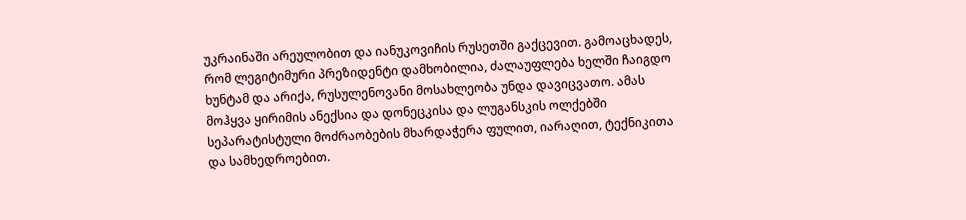უკრაინაში არეულობით და იანუკოვიჩის რუსეთში გაქცევით. გამოაცხადეს, რომ ლეგიტიმური პრეზიდენტი დამხობილია, ძალაუფლება ხელში ჩაიგდო ხუნტამ და არიქა, რუსულენოვანი მოსახლეობა უნდა დავიცვათო. ამას მოჰყვა ყირიმის ანექსია და დონეცკისა და ლუგანსკის ოლქებში სეპარატისტული მოძრაობების მხარდაჭერა ფულით, იარაღით, ტექნიკითა და სამხედროებით.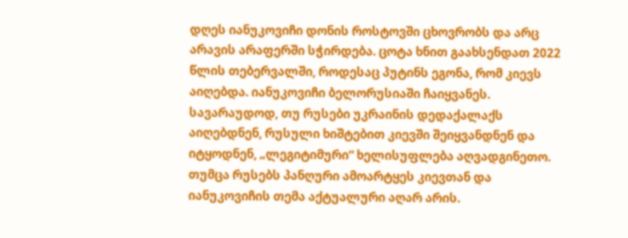დღეს იანუკოვიჩი დონის როსტოვში ცხოვრობს და არც არავის არაფერში სჭირდება. ცოტა ხნით გაახსენდათ 2022 წლის თებერვალში, როდესაც პუტინს ეგონა, რომ კიევს აიღებდა. იანუკოვიჩი ბელორუსიაში ჩაიყვანეს. სავარაუდოდ, თუ რუსები უკრაინის დედაქალაქს აიღებდნენ, რუსული ხიშტებით კიევში შეიყვანდნენ და იტყოდნენ, „ლეგიტიმური“ ხელისუფლება აღვადგინეთო. თუმცა რუსებს პანღური ამოარტყეს კიევთან და იანუკოვიჩის თემა აქტუალური აღარ არის.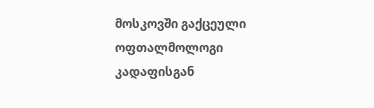მოსკოვში გაქცეული ოფთალმოლოგი
კადაფისგან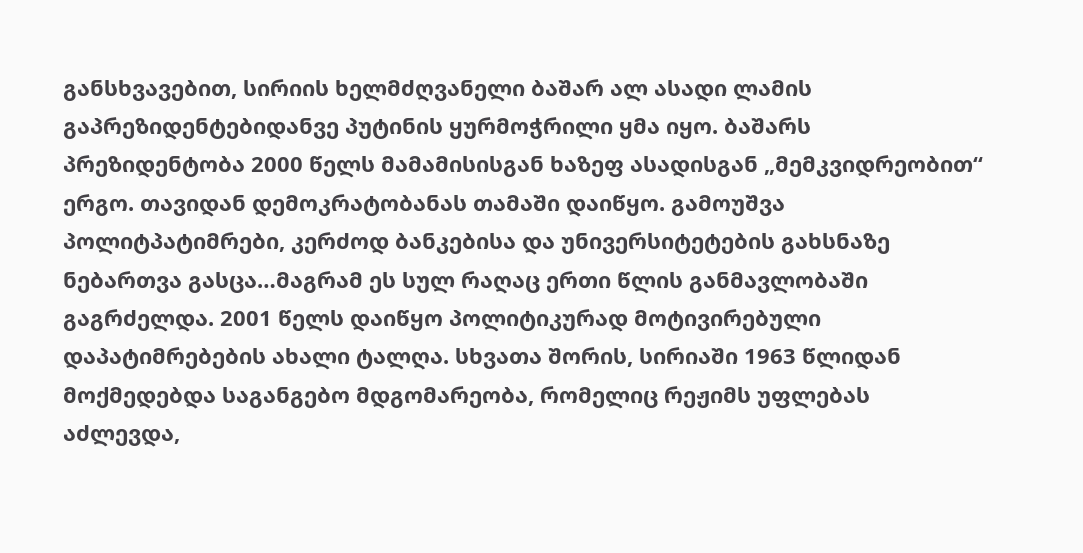განსხვავებით, სირიის ხელმძღვანელი ბაშარ ალ ასადი ლამის გაპრეზიდენტებიდანვე პუტინის ყურმოჭრილი ყმა იყო. ბაშარს პრეზიდენტობა 2000 წელს მამამისისგან ხაზეფ ასადისგან „მემკვიდრეობით“ ერგო. თავიდან დემოკრატობანას თამაში დაიწყო. გამოუშვა პოლიტპატიმრები, კერძოდ ბანკებისა და უნივერსიტეტების გახსნაზე ნებართვა გასცა…მაგრამ ეს სულ რაღაც ერთი წლის განმავლობაში გაგრძელდა. 2001 წელს დაიწყო პოლიტიკურად მოტივირებული დაპატიმრებების ახალი ტალღა. სხვათა შორის, სირიაში 1963 წლიდან მოქმედებდა საგანგებო მდგომარეობა, რომელიც რეჟიმს უფლებას აძლევდა,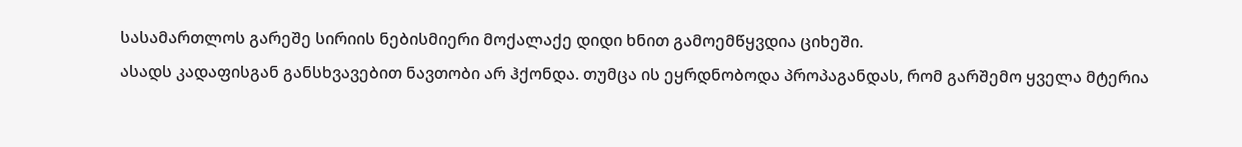სასამართლოს გარეშე სირიის ნებისმიერი მოქალაქე დიდი ხნით გამოემწყვდია ციხეში.
ასადს კადაფისგან განსხვავებით ნავთობი არ ჰქონდა. თუმცა ის ეყრდნობოდა პროპაგანდას, რომ გარშემო ყველა მტერია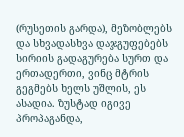(რუსეთის გარდა), მეზობლებს და სხვადასხვა დაჯგუფებებს სირიის გადაგურება სურთ და ერთადერთი, ვინც მტრის გეგმებს ხელს უშლის, ეს ასადია. ზუსტად იგივე პროპაგანდა,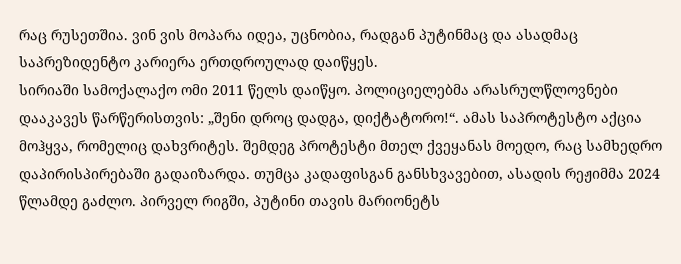რაც რუსეთშია. ვინ ვის მოპარა იდეა, უცნობია, რადგან პუტინმაც და ასადმაც საპრეზიდენტო კარიერა ერთდროულად დაიწყეს.
სირიაში სამოქალაქო ომი 2011 წელს დაიწყო. პოლიციელებმა არასრულწლოვნები დააკავეს წარწერისთვის: „შენი დროც დადგა, დიქტატორო!“. ამას საპროტესტო აქცია მოჰყვა, რომელიც დახვრიტეს. შემდეგ პროტესტი მთელ ქვეყანას მოედო, რაც სამხედრო დაპირისპირებაში გადაიზარდა. თუმცა კადაფისგან განსხვავებით, ასადის რეჟიმმა 2024 წლამდე გაძლო. პირველ რიგში, პუტინი თავის მარიონეტს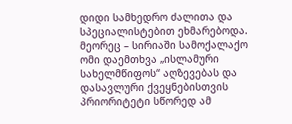დიდი სამხედრო ძალითა და სპეციალისტებით ეხმარებოდა. მეორეც – სირიაში სამოქალაქო ომი დაემთხვა „ისლამური სახელმწიფოს“ აღზევებას და დასავლური ქვეყნებისთვის პრიორიტეტი სწორედ ამ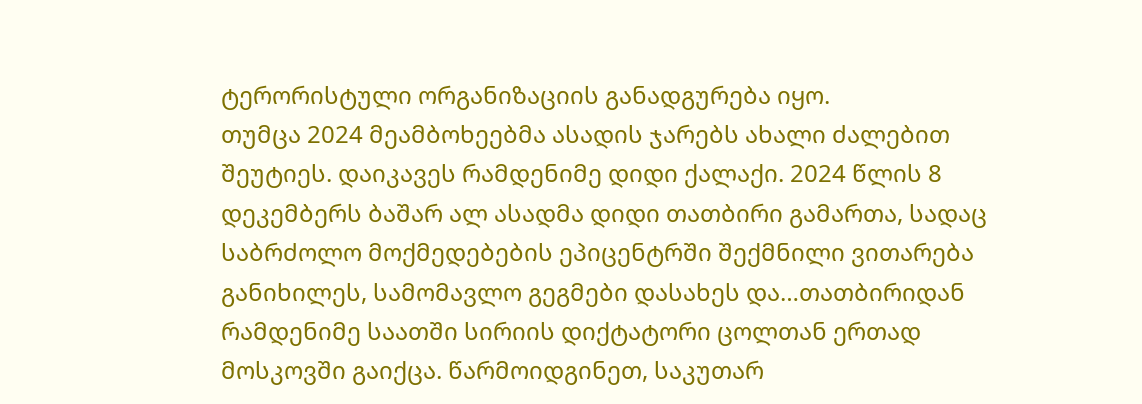ტერორისტული ორგანიზაციის განადგურება იყო.
თუმცა 2024 მეამბოხეებმა ასადის ჯარებს ახალი ძალებით შეუტიეს. დაიკავეს რამდენიმე დიდი ქალაქი. 2024 წლის 8 დეკემბერს ბაშარ ალ ასადმა დიდი თათბირი გამართა, სადაც საბრძოლო მოქმედებების ეპიცენტრში შექმნილი ვითარება განიხილეს, სამომავლო გეგმები დასახეს და…თათბირიდან რამდენიმე საათში სირიის დიქტატორი ცოლთან ერთად მოსკოვში გაიქცა. წარმოიდგინეთ, საკუთარ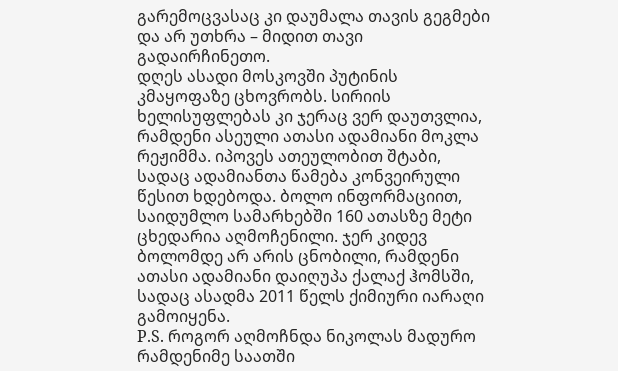გარემოცვასაც კი დაუმალა თავის გეგმები და არ უთხრა – მიდით თავი გადაირჩინეთო.
დღეს ასადი მოსკოვში პუტინის კმაყოფაზე ცხოვრობს. სირიის ხელისუფლებას კი ჯერაც ვერ დაუთვლია, რამდენი ასეული ათასი ადამიანი მოკლა რეჟიმმა. იპოვეს ათეულობით შტაბი, სადაც ადამიანთა წამება კონვეირული წესით ხდებოდა. ბოლო ინფორმაციით, საიდუმლო სამარხებში 160 ათასზე მეტი ცხედარია აღმოჩენილი. ჯერ კიდევ ბოლომდე არ არის ცნობილი, რამდენი ათასი ადამიანი დაიღუპა ქალაქ ჰომსში, სადაც ასადმა 2011 წელს ქიმიური იარაღი გამოიყენა.
P.S. როგორ აღმოჩნდა ნიკოლას მადურო რამდენიმე საათში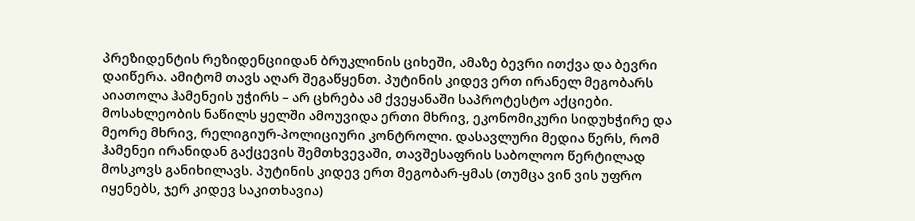პრეზიდენტის რეზიდენციიდან ბრუკლინის ციხეში, ამაზე ბევრი ითქვა და ბევრი დაიწერა. ამიტომ თავს აღარ შეგაწყენთ. პუტინის კიდევ ერთ ირანელ მეგობარს აიათოლა ჰამენეის უჭირს – არ ცხრება ამ ქვეყანაში საპროტესტო აქციები. მოსახლეობის ნაწილს ყელში ამოუვიდა ერთი მხრივ, ეკონომიკური სიდუხჭირე და მეორე მხრივ, რელიგიურ-პოლიციური კონტროლი. დასავლური მედია წერს, რომ ჰამენეი ირანიდან გაქცევის შემთხვევაში, თავშესაფრის საბოლოო წერტილად მოსკოვს განიხილავს. პუტინის კიდევ ერთ მეგობარ-ყმას (თუმცა ვინ ვის უფრო იყენებს, ჯერ კიდევ საკითხავია)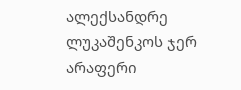ალექსანდრე ლუკაშენკოს ჯერ არაფერი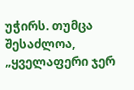უჭირს. თუმცა შესაძლოა, „ყველაფერი ჯერ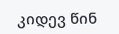კიდევ წინ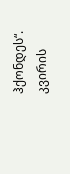ჰქონდეს“.
კვირის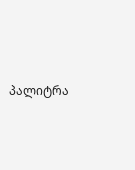პალიტრა